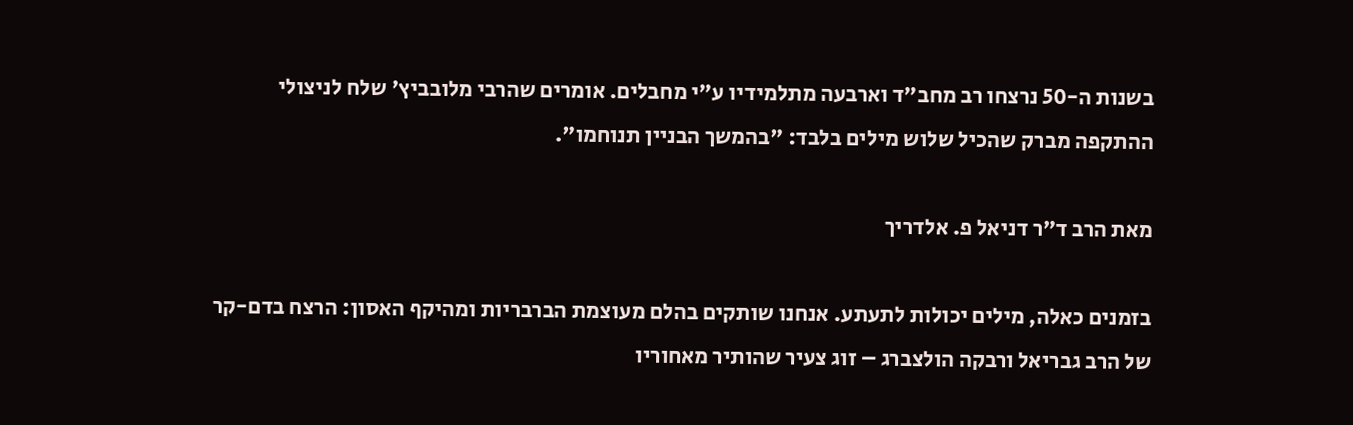בשנות ה-50 נרצחו רב מחב"ד וארבעה מתלמידיו ע"י מחבלים. אומרים שהרבי מלובביץ' שלח לניצולי ההתקפה מברק שהכיל שלוש מילים בלבד: "בהמשך הבניין תנוחמו".

מאת הרב ד"ר דניאל פ. אלדריך

בזמנים כאלה, מילים יכולות לתעתע. אנחנו שותקים בהלם מעוצמת הברבריות ומהיקף האסון: הרצח בדם-קר של הרב גבריאל ורבקה הולצברג – זוג צעיר שהותיר מאחוריו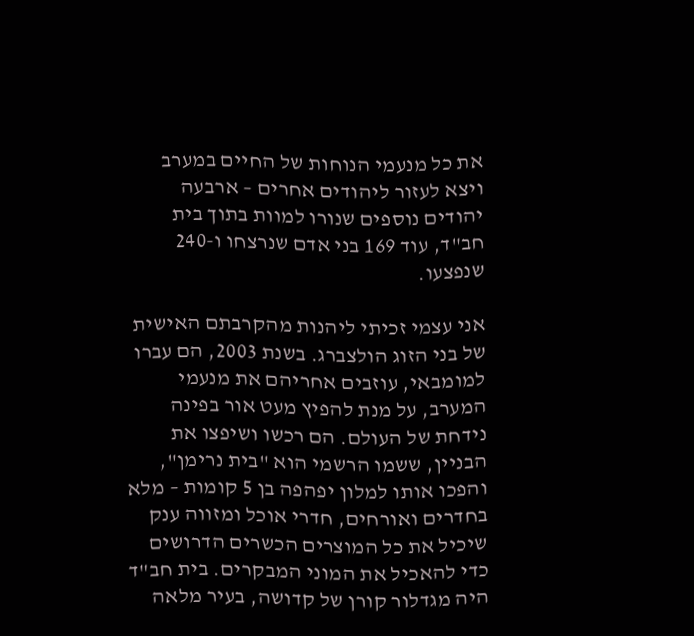את כל מנעמי הנוחות של החיים במערב ויצא לעזור ליהודים אחרים – ארבעה יהודים נוספים שנורו למוות בתוך בית חב"ד, עוד 169 בני אדם שנרצחו ו-240 שנפצעו.

אני עצמי זכיתי ליהנות מהקרבתם האישית של בני הזוג הולצברג. בשנת 2003, הם עברו למומבאי, עוזבים אחריהם את מנעמי המערב, על מנת להפיץ מעט אור בפינה נידחת של העולם. הם רכשו ושיפצו את הבניין, ששמו הרשמי הוא "בית נרימן", והפכו אותו למלון יפהפה בן 5 קומות – מלא בחדרים ואורחים, חדרי אוכל ומזווה ענק שיכיל את כל המוצרים הכשרים הדרושים כדי להאכיל את המוני המבקרים. בית חב"ד היה מגדלור קורן של קדושה, בעיר מלאה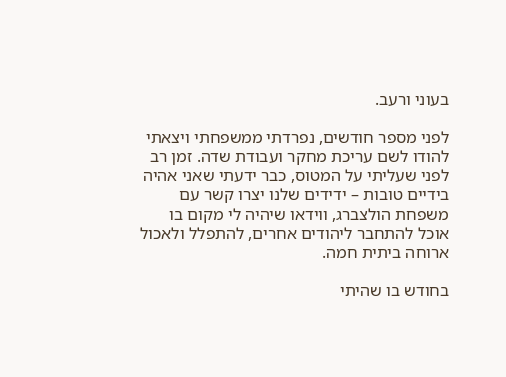בעוני ורעב.

לפני מספר חודשים, נפרדתי ממשפחתי ויצאתי להודו לשם עריכת מחקר ועבודת שדה. זמן רב לפני שעליתי על המטוס, כבר ידעתי שאני אהיה בידיים טובות – ידידים שלנו יצרו קשר עם משפחת הולצברג, ווידאו שיהיה לי מקום בו אוכל להתחבר ליהודים אחרים, להתפלל ולאכול ארוחה ביתית חמה.

בחודש בו שהיתי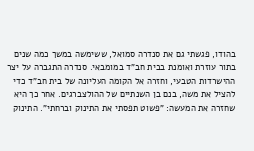בהודו, פגשתי גם את סנדרה סמואל, ששימשה במשך כמה שנים בתור עוזרת ואומנת בבית חב"ד במומבאי. סנדרה התגברה על יצר ההישרדות הטבעי, וחזרה אל הקומה העליונה של בית חב"ד כדי להציל את משה, בנם בן השנתיים של ההולצברגים. אחר כך היא שחזרה את המעשה: "פשוט תפסתי את התינוק וברחתי". התינוק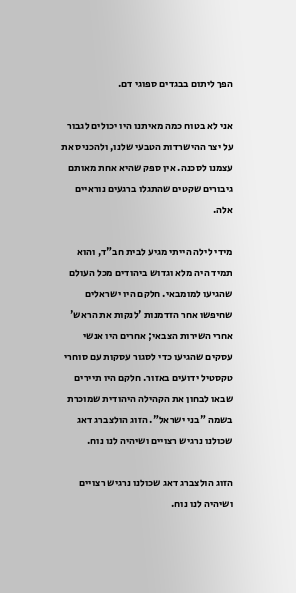הפך ליתום בבגדים ספוגי דם.

אני לא בטוח כמה מאיתנו היו יכולים לגבור על יצר ההישרדות הטבעי שלנו, ולהכניס את עצמנו לסכנה. אין ספק שהיא אחת מאותם גיבורים שקטים שהתגלו ברגעים נוראיים אלה.

מידי לילה הייתי מגיע לבית חב"ד, והוא תמיד היה מלא וגדוש ביהודים מכל העולם שהגיעו למומבאי. חלקם היו ישראלים שחיפשו אחר הזדמנות 'לנקות את הראש' אחרי השירות הצבאי; אחרים היו אנשי עסקים שהגיעו כדי לסגור עסקות עם סוחרי טקסטיל ידועים באזור. חלקם היו תיירים שבאו לבחון את הקהילה היהודית שמוכרת בשמה "בני ישראל". הזוג הולצברג דאג שכולנו נרגיש רצויים ושיהיה לנו נוח.

הזוג הולצברג דאג שכולנו נרגיש רצויים ושיהיה לנו נוח.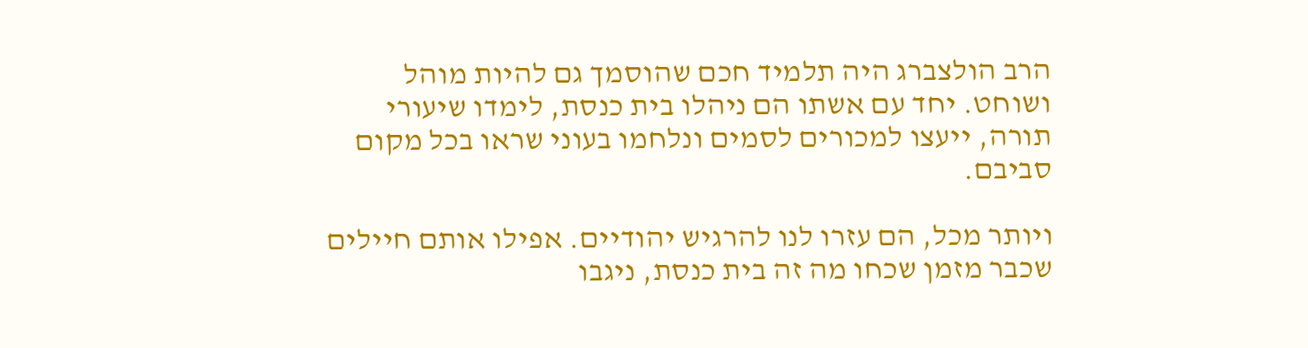הרב הולצברג היה תלמיד חכם שהוסמך גם להיות מוהל ושוחט. יחד עם אשתו הם ניהלו בית כנסת, לימדו שיעורי תורה, ייעצו למכורים לסמים ונלחמו בעוני שראו בכל מקום סביבם.

ויותר מכל, הם עזרו לנו להרגיש יהודיים. אפילו אותם חיילים שכבר מזמן שכחו מה זה בית כנסת, ניגבו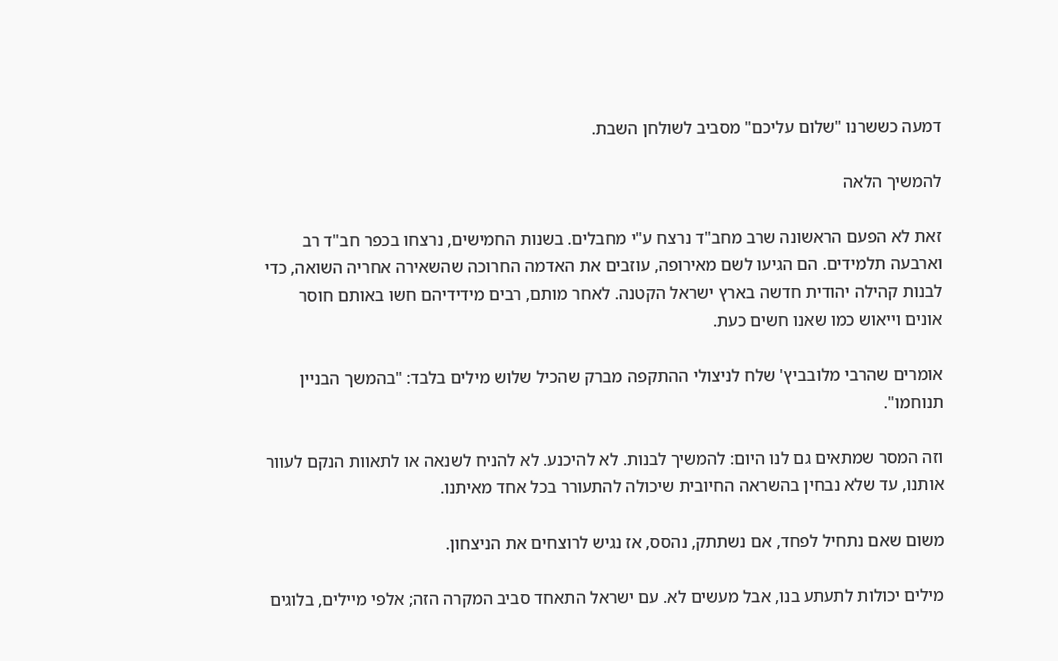דמעה כששרנו "שלום עליכם" מסביב לשולחן השבת.

להמשיך הלאה

זאת לא הפעם הראשונה שרב מחב"ד נרצח ע"י מחבלים. בשנות החמישים, נרצחו בכפר חב"ד רב וארבעה תלמידים. הם הגיעו לשם מאירופה, עוזבים את האדמה החרוכה שהשאירה אחריה השואה, כדי לבנות קהילה יהודית חדשה בארץ ישראל הקטנה. לאחר מותם, רבים מידידיהם חשו באותם חוסר אונים וייאוש כמו שאנו חשים כעת.

אומרים שהרבי מלובביץ' שלח לניצולי ההתקפה מברק שהכיל שלוש מילים בלבד: "בהמשך הבניין תנוחמו".

וזה המסר שמתאים גם לנו היום: להמשיך לבנות. לא להיכנע. לא להניח לשנאה או לתאוות הנקם לעוור אותנו, עד שלא נבחין בהשראה החיובית שיכולה להתעורר בכל אחד מאיתנו.

משום שאם נתחיל לפחד, אם נשתתק, נהסס, אז נגיש לרוצחים את הניצחון.

מילים יכולות לתעתע בנו, אבל מעשים לא. עם ישראל התאחד סביב המקרה הזה; אלפי מיילים, בלוגים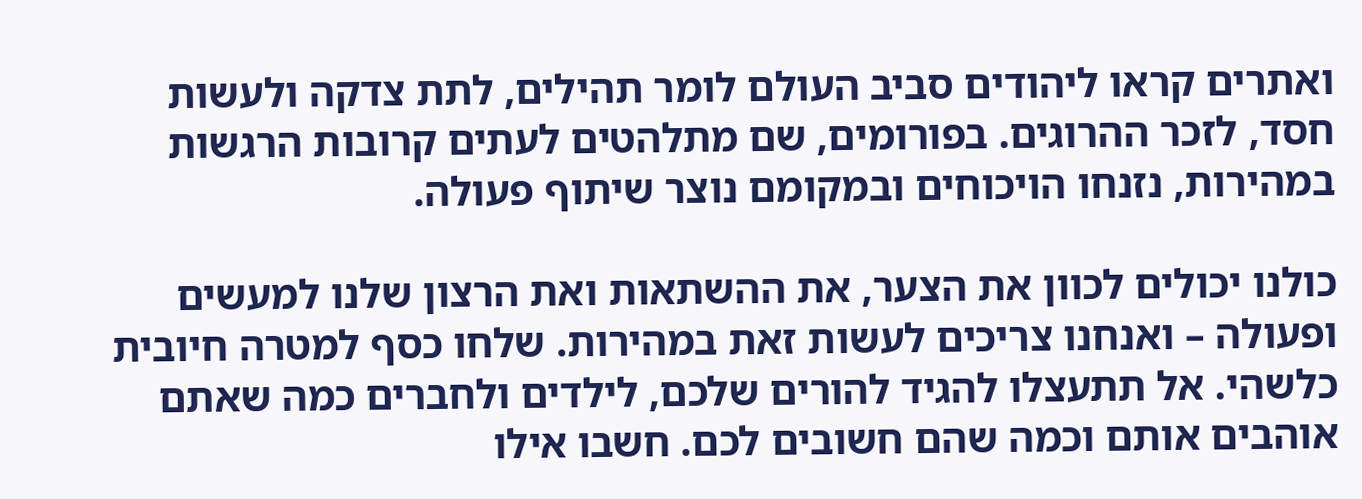ואתרים קראו ליהודים סביב העולם לומר תהילים, לתת צדקה ולעשות חסד, לזכר ההרוגים. בפורומים, שם מתלהטים לעתים קרובות הרגשות במהירות, נזנחו הויכוחים ובמקומם נוצר שיתוף פעולה.

כולנו יכולים לכוון את הצער, את ההשתאות ואת הרצון שלנו למעשים ופעולה – ואנחנו צריכים לעשות זאת במהירות. שלחו כסף למטרה חיובית כלשהי. אל תתעצלו להגיד להורים שלכם, לילדים ולחברים כמה שאתם אוהבים אותם וכמה שהם חשובים לכם. חשבו אילו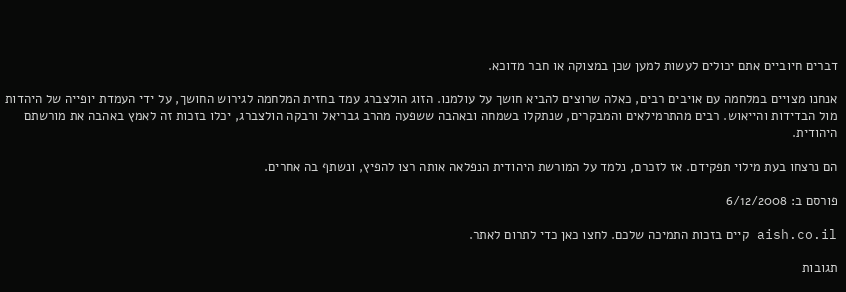דברים חיוביים אתם יכולים לעשות למען שכן במצוקה או חבר מדוכא.

אנחנו מצויים במלחמה עם אויבים רבים, כאלה שרוצים להביא חושך על עולמנו. הזוג הולצברג עמד בחזית המלחמה לגירוש החושך, על ידי העמדת יופייה של היהדות מול הבדידות והייאוש. רבים מהתרמילאים והמבקרים, שנתקלו בשמחה ובאהבה ששפעה מהרב גבריאל ורבקה הולצברג, יכלו בזכות זה לאמץ באהבה את מורשתם היהודית.

הם נרצחו בעת מילוי תפקידם. אז לזכרם, נלמד על המורשת היהודית הנפלאה אותה רצו להפיץ, ונשתף בה אחרים.

פורסם ב: 6/12/2008

aish.co.il קיים בזכות התמיכה שלכם. לחצו כאן כדי לתרום לאתר.

תגובות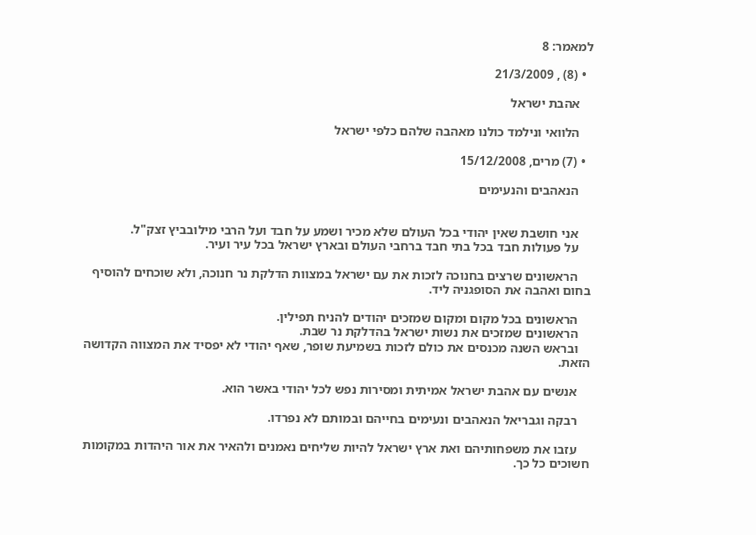למאמר: 8

  • (8) , 21/3/2009

    אהבת ישראל

    הלוואי ונילמד כולנו מאהבה שלהם כלפי ישראל

  • (7) מרים, 15/12/2008

    הנאהבים והנעימים


    אני חושבת שאין יהודי בכל העולם שלא מכיר ושמע על חבד ועל הרבי מילובביץ זצק"ל.
    על פעולות חבד בכל בתי חבד ברחבי העולם ובארץ ישראל בכל עיר ועיר.

    הראשונים שרצים בחנוכה לזכות את עם ישראל במצוות הדלקת נר חנוכה, ולא שוכחים להוסיף בחום ואהבה את הסופגניה ליד.

    הראשונים בכל מקום ומקום שמזכים יהודים להניח תפילין.
    הראשונים שמזכים את נשות ישראל בהדלקת נר שבת.
    ובראש השנה מכנסים את כולם לזכות בשמיעת שופר, שאף יהודי לא יפסיד את המצווה הקדושה הזאת.

    אנשים עם אהבת ישראל אמיתית ומסירות נפש לכל יהודי באשר הוא.

    רבקה וגבריאל הנאהבים ונעימים בחייהם ובמותם לא נפרדו.

    עזבו את משפחותיהם ואת ארץ ישראל להיות שליחים נאמנים ולהאיר את אור היהדות במקומות חשוכים כל כך.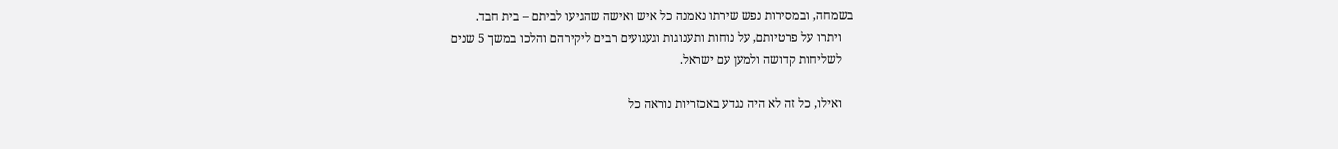בשמחה, ובמסירות נפש שירתו נאמנה כל איש ואישה שהגיעו לביתם – בית חבד.
    ויתרו על פרטיותם, על נוחות ותענוגות וגעגועים רבים ליקירהם והלכו במשך 5 שנים
    לשליחות קדושה ולמען עם ישראל.

    ואילו, כל זה לא היה נגדע באכזריות נוראה כל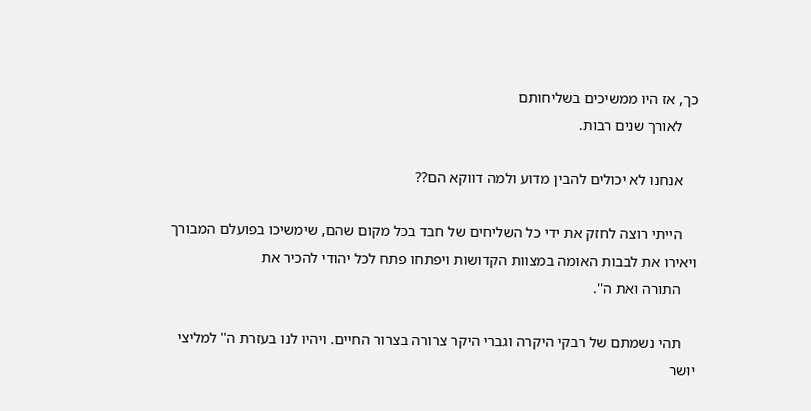כך, אז היו ממשיכים בשליחותם
    לאורך שנים רבות.

    אנחנו לא יכולים להבין מדוע ולמה דווקא הם??

    הייתי רוצה לחזק את ידי כל השליחים של חבד בכל מקום שהם, שימשיכו בפועלם המבורך ויאירו את לבבות האומה במצוות הקדושות ויפתחו פתח לכל יהודי להכיר את
    התורה ואת ה''.

    תהי נשמתם של רבקי היקרה וגברי היקר צרורה בצרור החיים. ויהיו לנו בעזרת ה'' למליצי יושר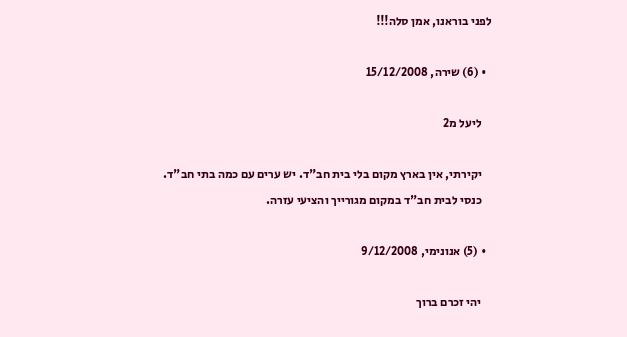לפני בוראנו, אמן סלה!!!

  • (6) שירה, 15/12/2008

    ליעל מ2

    יקירתי, אין בארץ מקום בלי בית חב"ד. יש ערים עם כמה בתי חב"ד.
    כנסי לבית חב"ד במקום מגורייך והציעי עזרה.

  • (5) אנונימי, 9/12/2008

    יהי זכרם ברוך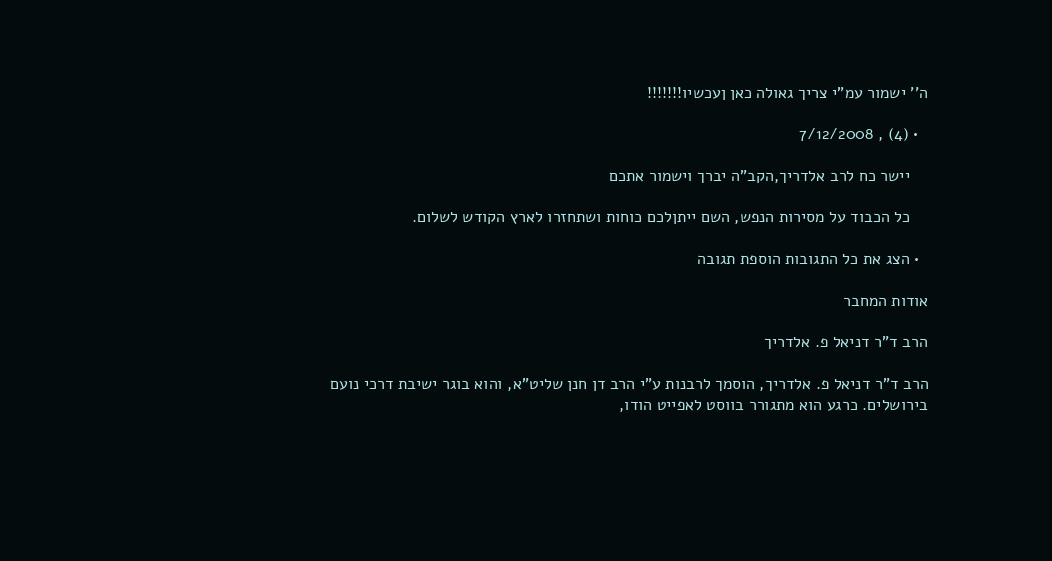ה'' ישמור עמ"י צריך גאולה כאן ןעכשיו!!!!!!!

  • (4) , 7/12/2008

    יישר כח לרב אלדריך,הקב"ה יברך וישמור אתכם

    כל הכבוד על מסירות הנפש, השם ייתןלכם כוחות ושתחזרו לארץ הקודש לשלום.

  • הצג את כל התגובות הוספת תגובה

אודות המחבר

הרב ד"ר דניאל פ. אלדריך

הרב ד"ר דניאל פ. אלדריך, הוסמך לרבנות ע"י הרב דן חנן שליט"א, והוא בוגר ישיבת דרכי נועם בירושלים. כרגע הוא מתגורר בווסט לאפייט הודו,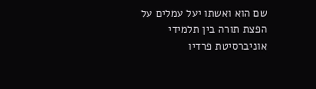שם הוא ואשתו יעל עמלים על הפצת תורה בין תלמידי אוניברסיטת פרדיו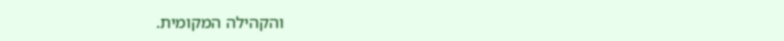והקהילה המקומית.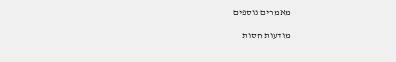מאמרים נוספים

מודעות חסות